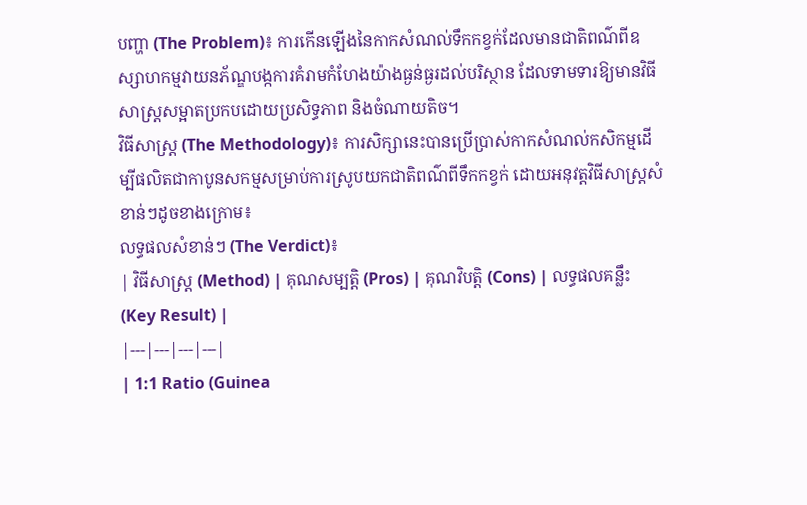បញ្ហា (The Problem)៖ ការកើនឡើងនៃកាកសំណល់ទឹកកខ្វក់ដែលមានជាតិពណ៌ពីឧស្សាហកម្មវាយនភ័ណ្ឌបង្កការគំរាមកំហែងយ៉ាងធ្ងន់ធ្ងរដល់បរិស្ថាន ដែលទាមទារឱ្យមានវិធីសាស្ត្រសម្អាតប្រកបដោយប្រសិទ្ធភាព និងចំណាយតិច។
វិធីសាស្ត្រ (The Methodology)៖ ការសិក្សានេះបានប្រើប្រាស់កាកសំណល់កសិកម្មដើម្បីផលិតជាកាបូនសកម្មសម្រាប់ការស្រូបយកជាតិពណ៌ពីទឹកកខ្វក់ ដោយអនុវត្តវិធីសាស្ត្រសំខាន់ៗដូចខាងក្រោម៖
លទ្ធផលសំខាន់ៗ (The Verdict)៖
| វិធីសាស្ត្រ (Method) | គុណសម្បត្តិ (Pros) | គុណវិបត្តិ (Cons) | លទ្ធផលគន្លឹះ (Key Result) |
|---|---|---|---|
| 1:1 Ratio (Guinea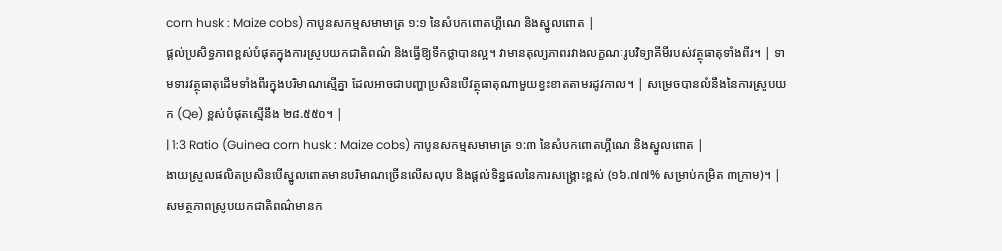corn husk : Maize cobs) កាបូនសកម្មសមាមាត្រ ១:១ នៃសំបកពោតហ្គីណេ និងស្នូលពោត |
ផ្តល់ប្រសិទ្ធភាពខ្ពស់បំផុតក្នុងការស្រូបយកជាតិពណ៌ និងធ្វើឱ្យទឹកថ្លាបានល្អ។ វាមានតុល្យភាពរវាងលក្ខណៈរូបវិទ្យាគីមីរបស់វត្ថុធាតុទាំងពីរ។ | ទាមទារវត្ថុធាតុដើមទាំងពីរក្នុងបរិមាណស្មើគ្នា ដែលអាចជាបញ្ហាប្រសិនបើវត្ថុធាតុណាមួយខ្វះខាតតាមរដូវកាល។ | សម្រេចបានលំនឹងនៃការស្រូបយក (Qe) ខ្ពស់បំផុតស្មើនឹង ២៨.៥៥០។ |
| 1:3 Ratio (Guinea corn husk : Maize cobs) កាបូនសកម្មសមាមាត្រ ១:៣ នៃសំបកពោតហ្គីណេ និងស្នូលពោត |
ងាយស្រួលផលិតប្រសិនបើស្នូលពោតមានបរិមាណច្រើនលើសលុប និងផ្តល់ទិន្នផលនៃការសង្គ្រោះខ្ពស់ (១៦.៧៧% សម្រាប់កម្រិត ៣ក្រាម)។ | សមត្ថភាពស្រូបយកជាតិពណ៌មានក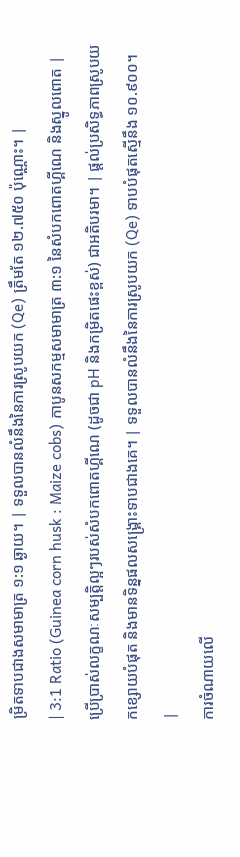ម្រិតទាបជាងសមាមាត្រ ១:១ ឆ្ងាយ។ | ទទួលបានលំនឹងនៃការស្រូបយក (Qe) ត្រឹមតែ ១២.៧៥០ ប៉ុណ្ណោះ។ |
| 3:1 Ratio (Guinea corn husk : Maize cobs) កាបូនសកម្មសមាមាត្រ ៣:១ នៃសំបកពោតហ្គីណេ និងស្នូលពោត |
ប្រើប្រាស់លក្ខណៈសម្បត្តិល្អៗរបស់សំបកពោតហ្គីណេ (ដូចជា pH និងកម្រិតផេះខ្ពស់) ជាអតិបរមា។ | ផ្តល់ប្រសិទ្ធភាពស្រូបយកខ្សោយបំផុត និងមានទិន្នផលសង្គ្រោះទាបជាងគេ។ | ទទួលបានលំនឹងនៃការស្រូបយក (Qe) ទាបបំផុតស្មើនឹង ១០.៩០០។ |
ការចំណាយលើ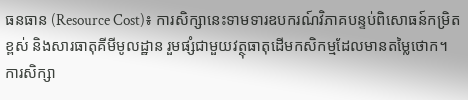ធនធាន (Resource Cost)៖ ការសិក្សានេះទាមទារឧបករណ៍វិភាគបន្ទប់ពិសោធន៍កម្រិតខ្ពស់ និងសារធាតុគីមីមូលដ្ឋាន រួមផ្សំជាមួយវត្ថុធាតុដើមកសិកម្មដែលមានតម្លៃថោក។
ការសិក្សា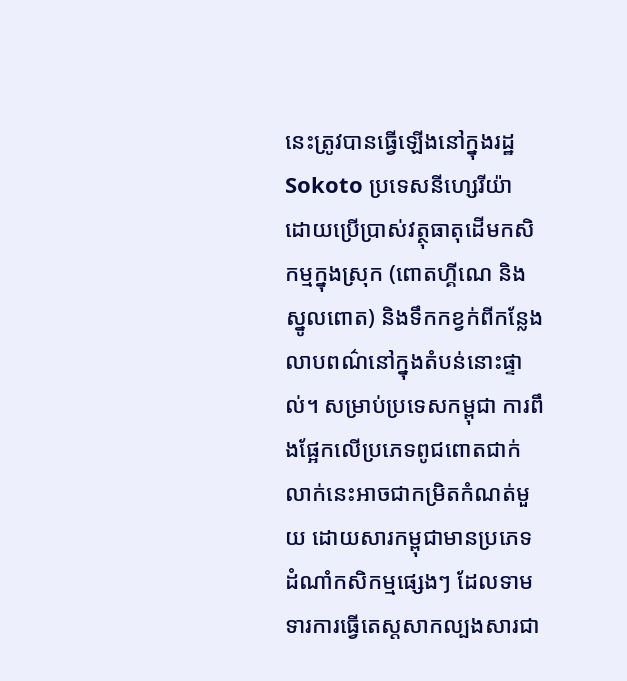នេះត្រូវបានធ្វើឡើងនៅក្នុងរដ្ឋ Sokoto ប្រទេសនីហ្សេរីយ៉ា ដោយប្រើប្រាស់វត្ថុធាតុដើមកសិកម្មក្នុងស្រុក (ពោតហ្គីណេ និងស្នូលពោត) និងទឹកកខ្វក់ពីកន្លែងលាបពណ៌នៅក្នុងតំបន់នោះផ្ទាល់។ សម្រាប់ប្រទេសកម្ពុជា ការពឹងផ្អែកលើប្រភេទពូជពោតជាក់លាក់នេះអាចជាកម្រិតកំណត់មួយ ដោយសារកម្ពុជាមានប្រភេទដំណាំកសិកម្មផ្សេងៗ ដែលទាមទារការធ្វើតេស្តសាកល្បងសារជា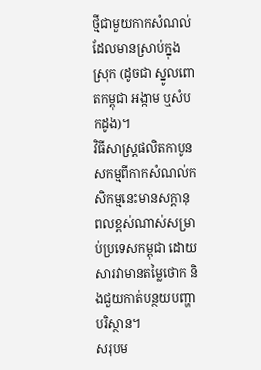ថ្មីជាមួយកាកសំណល់ដែលមានស្រាប់ក្នុងស្រុក (ដូចជា ស្នូលពោតកម្ពុជា អង្កាម ឬសំបកដូង)។
វិធីសាស្ត្រផលិតកាបូនសកម្មពីកាកសំណល់កសិកម្មនេះមានសក្តានុពលខ្ពស់ណាស់សម្រាប់ប្រទេសកម្ពុជា ដោយសារវាមានតម្លៃថោក និងជួយកាត់បន្ថយបញ្ហាបរិស្ថាន។
សរុបម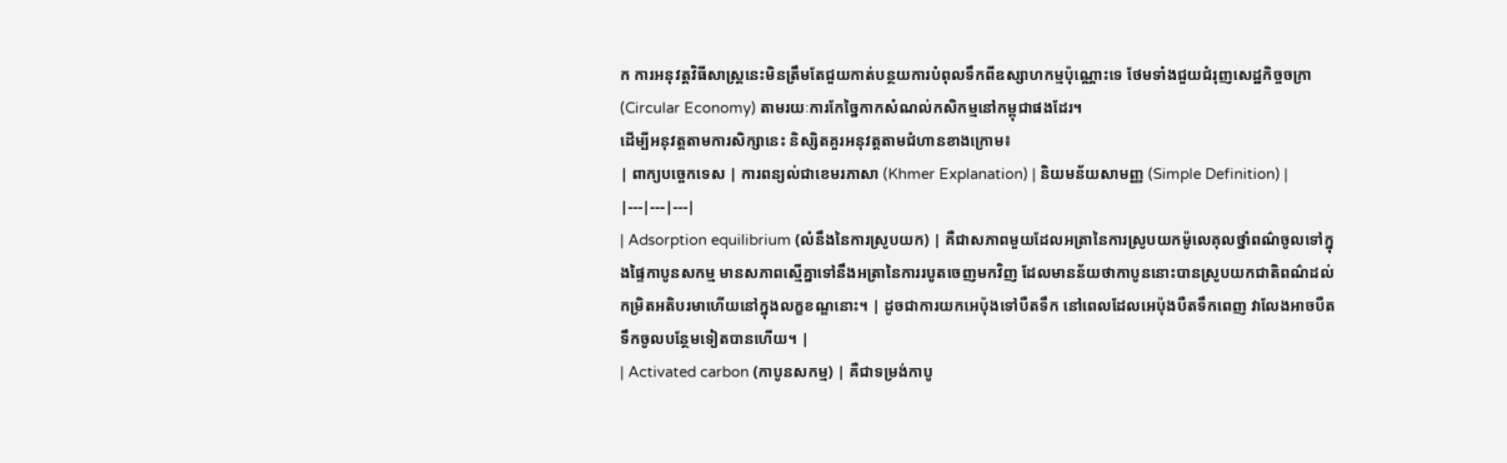ក ការអនុវត្តវិធីសាស្ត្រនេះមិនត្រឹមតែជួយកាត់បន្ថយការបំពុលទឹកពីឧស្សាហកម្មប៉ុណ្ណោះទេ ថែមទាំងជួយជំរុញសេដ្ឋកិច្ចចក្រា (Circular Economy) តាមរយៈការកែច្នៃកាកសំណល់កសិកម្មនៅកម្ពុជាផងដែរ។
ដើម្បីអនុវត្តតាមការសិក្សានេះ និស្សិតគួរអនុវត្តតាមជំហានខាងក្រោម៖
| ពាក្យបច្ចេកទេស | ការពន្យល់ជាខេមរភាសា (Khmer Explanation) | និយមន័យសាមញ្ញ (Simple Definition) |
|---|---|---|
| Adsorption equilibrium (លំនឹងនៃការស្រូបយក) | គឺជាសភាពមួយដែលអត្រានៃការស្រូបយកម៉ូលេគុលថ្នាំពណ៌ចូលទៅក្នុងផ្ទៃកាបូនសកម្ម មានសភាពស្មើគ្នាទៅនឹងអត្រានៃការរបូតចេញមកវិញ ដែលមានន័យថាកាបូននោះបានស្រូបយកជាតិពណ៌ដល់កម្រិតអតិបរមាហើយនៅក្នុងលក្ខខណ្ឌនោះ។ | ដូចជាការយកអេប៉ុងទៅបឺតទឹក នៅពេលដែលអេប៉ុងបឺតទឹកពេញ វាលែងអាចបឺតទឹកចូលបន្ថែមទៀតបានហើយ។ |
| Activated carbon (កាបូនសកម្ម) | គឺជាទម្រង់កាបូ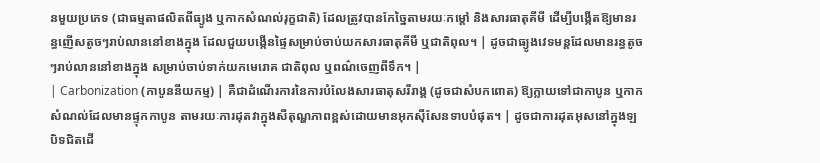នមួយប្រភេទ (ជាធម្មតាផលិតពីធ្យូង ឬកាកសំណល់រុក្ខជាតិ) ដែលត្រូវបានកែច្នៃតាមរយៈកម្តៅ និងសារធាតុគីមី ដើម្បីបង្កើតឱ្យមានរន្ធញើសតូចៗរាប់លាននៅខាងក្នុង ដែលជួយបង្កើនផ្ទៃសម្រាប់ចាប់យកសារធាតុគីមី ឬជាតិពុល។ | ដូចជាធ្យូងវេទមន្តដែលមានរន្ធតូចៗរាប់លាននៅខាងក្នុង សម្រាប់ចាប់ទាក់យកមេរោគ ជាតិពុល ឬពណ៌ចេញពីទឹក។ |
| Carbonization (កាបូននីយកម្ម) | គឺជាដំណើរការនៃការបំលែងសារធាតុសរីរាង្គ (ដូចជាសំបកពោត) ឱ្យក្លាយទៅជាកាបូន ឬកាកសំណល់ដែលមានផ្ទុកកាបូន តាមរយៈការដុតវាក្នុងសីតុណ្ហភាពខ្ពស់ដោយមានអុកស៊ីសែនទាបបំផុត។ | ដូចជាការដុតអុសនៅក្នុងឡបិទជិតដើ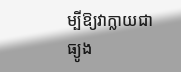ម្បីឱ្យវាក្លាយជាធ្យូង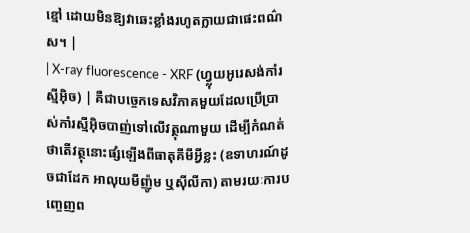ខ្មៅ ដោយមិនឱ្យវាឆេះខ្លាំងរហូតក្លាយជាផេះពណ៌ស។ |
| X-ray fluorescence - XRF (ហ្វ្លុយអូរេសង់កាំរស្មីអ៊ិច) | គឺជាបច្ចេកទេសវិភាគមួយដែលប្រើប្រាស់កាំរស្មីអ៊ិចបាញ់ទៅលើវត្ថុណាមួយ ដើម្បីកំណត់ថាតើវត្ថុនោះផ្សំឡើងពីធាតុគីមីអ្វីខ្លះ (ឧទាហរណ៍ដូចជាដែក អាលុយមីញ៉ូម ឬស៊ីលីកា) តាមរយៈការបញ្ចេញព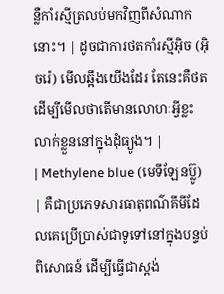ន្លឺកាំរស្មីត្រលប់មកវិញពីសំណាកនោះ។ | ដូចជាការថតកាំរស្មីអ៊ិច (អ៊ិចរ៉េ) មើលឆ្អឹងយើងដែរ តែនេះគឺថតដើម្បីមើលថាតើមានលោហៈអ្វីខ្លះលាក់ខ្លួននៅក្នុងដុំធ្យូង។ |
| Methylene blue (មេទីឡែនប៊្លូ) | គឺជាប្រភេទសារធាតុពណ៌គីមីដែលគេប្រើប្រាស់ជាទូទៅនៅក្នុងបន្ទប់ពិសោធន៍ ដើម្បីធ្វើជាស្តង់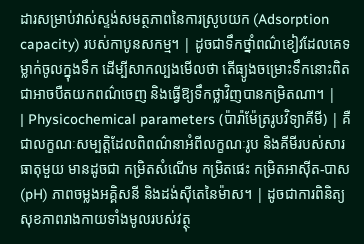ដារសម្រាប់វាស់ស្ទង់សមត្ថភាពនៃការស្រូបយក (Adsorption capacity) របស់កាបូនសកម្ម។ | ដូចជាទឹកថ្នាំពណ៌ខៀវដែលគេទម្លាក់ចូលក្នុងទឹក ដើម្បីសាកល្បងមើលថា តើធ្យូងចម្រោះទឹកនោះពិតជាអាចបឺតយកពណ៌ចេញ និងធ្វើឱ្យទឹកថ្លាវិញបានកម្រិតណា។ |
| Physicochemical parameters (ប៉ារ៉ាម៉ែត្ររូបវិទ្យាគីមី) | គឺជាលក្ខណៈសម្បត្តិដែលពិពណ៌នាអំពីលក្ខណៈរូប និងគីមីរបស់សារធាតុមួយ មានដូចជា កម្រិតសំណើម កម្រិតផេះ កម្រិតអាស៊ីត-បាស (pH) ភាពចម្លងអគ្គិសនី និងដង់ស៊ីតេនៃម៉ាស។ | ដូចជាការពិនិត្យសុខភាពរាងកាយទាំងមូលរបស់វត្ថុ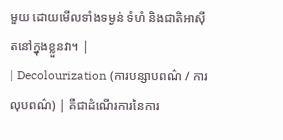មួយ ដោយមើលទាំងទម្ងន់ ទំហំ និងជាតិអាស៊ីតនៅក្នុងខ្លួនវា។ |
| Decolourization (ការបន្សាបពណ៌ / ការលុបពណ៌) | គឺជាដំណើរការនៃការ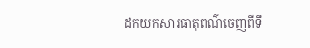ដកយកសារធាតុពណ៌ចេញពីទឹ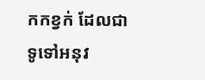កកខ្វក់ ដែលជាទូទៅអនុវ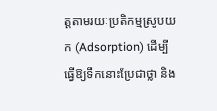ត្តតាមរយៈប្រតិកម្មស្រូបយក (Adsorption) ដើម្បីធ្វើឱ្យទឹកនោះប្រែជាថ្លា និង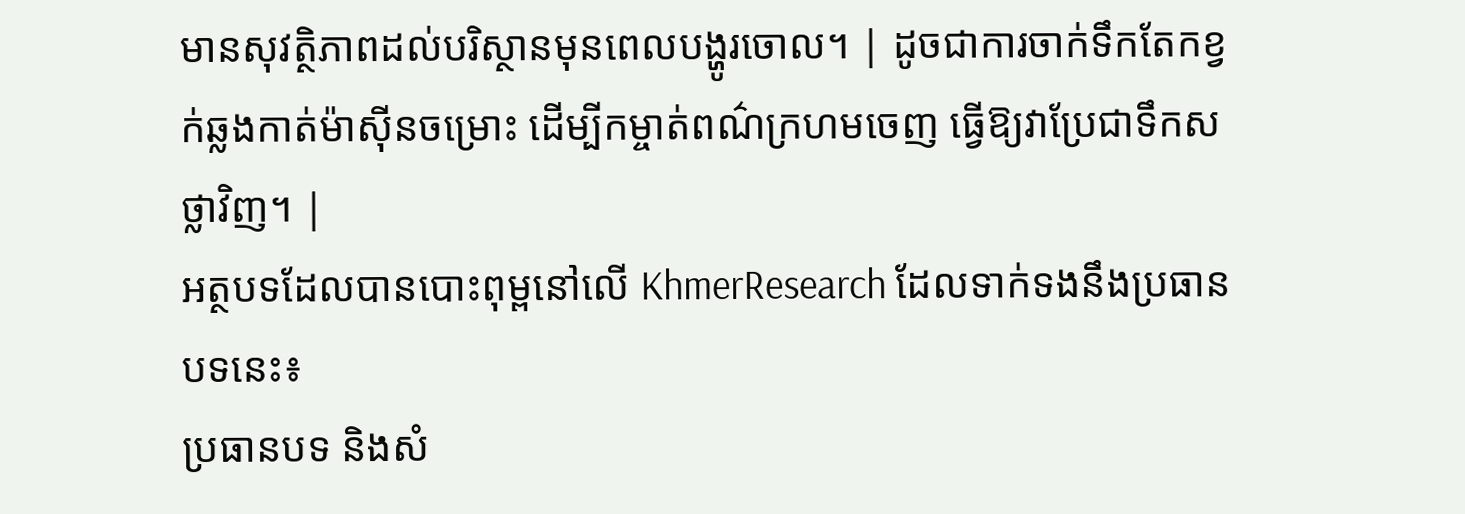មានសុវត្ថិភាពដល់បរិស្ថានមុនពេលបង្ហូរចោល។ | ដូចជាការចាក់ទឹកតែកខ្វក់ឆ្លងកាត់ម៉ាស៊ីនចម្រោះ ដើម្បីកម្ចាត់ពណ៌ក្រហមចេញ ធ្វើឱ្យវាប្រែជាទឹកសថ្លាវិញ។ |
អត្ថបទដែលបានបោះពុម្ពនៅលើ KhmerResearch ដែលទាក់ទងនឹងប្រធានបទនេះ៖
ប្រធានបទ និងសំ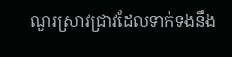ណួរស្រាវជ្រាវដែលទាក់ទងនឹង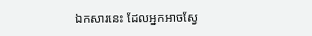ឯកសារនេះ ដែលអ្នកអាចស្វែ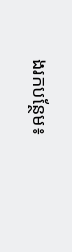ងរកបន្ថែម៖